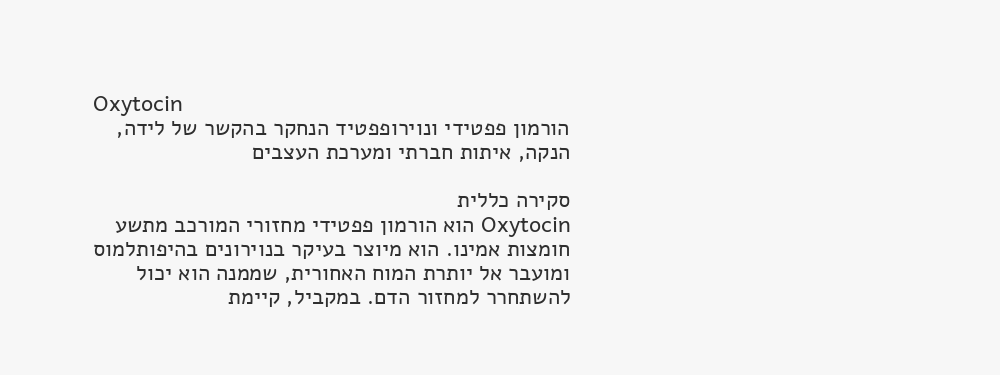Oxytocin
הורמון פפטידי ונוירופפטיד הנחקר בהקשר של לידה, הנקה, איתות חברתי ומערכת העצבים

סקירה כללית
Oxytocin הוא הורמון פפטידי מחזורי המורכב מתשע חומצות אמינו. הוא מיוצר בעיקר בנוירונים בהיפותלמוס ומועבר אל יותרת המוח האחורית, שממנה הוא יכול להשתחרר למחזור הדם. במקביל, קיימת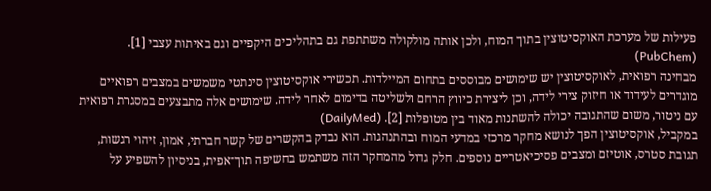פעילות של מערכת האוקסיטוצין בתוך המוח, ולכן אותה מולקולה משתתפת גם בתהליכים היקפיים וגם באיתות עצבי [1]. (PubChem)
מבחינה רפואית, לאוקסיטוצין יש שימושים מבוססים בתחום המיילדות. תכשירי אוקסיטוצין סינתטי משמשים במצבים רפואיים מוגדרים לעידוד או חיזוק צירי לידה, וכן ליצירת כיווץ הרחם ולשליטה בדימום לאחר לידה. שימושים אלה מתבצעים במסגרת רפואית עם ניטור, משום שהתגובה יכולה להשתנות מאוד בין מטופלות [2]. (DailyMed)
במקביל, אוקסיטוצין הפך לנושא מחקר מרכזי במדעי המוח ובהתנהגות. הוא נבדק בהקשרים של קשר חברתי, אמון, זיהוי רגשות, תגובת סטרס, אוטיזם ומצבים פסיכיאטריים נוספים. חלק גדול מהמחקר הזה משתמש בחשיפה תוך־אפית, בניסיון להשפיע על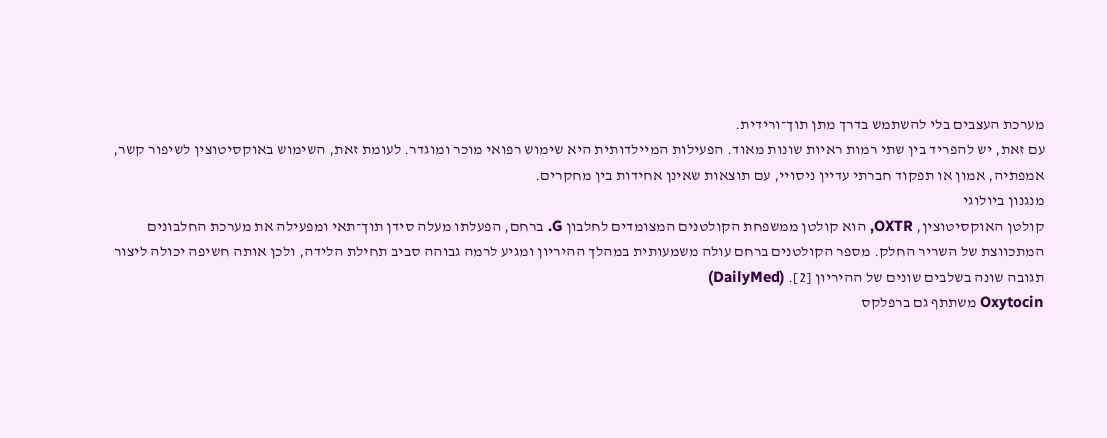מערכת העצבים בלי להשתמש בדרך מתן תוך־ורידית.
עם זאת, יש להפריד בין שתי רמות ראיות שונות מאוד. הפעילות המיילדותית היא שימוש רפואי מוכר ומוגדר. לעומת זאת, השימוש באוקסיטוצין לשיפור קשר, אמפתיה, אמון או תפקוד חברתי עדיין ניסויי, עם תוצאות שאינן אחידות בין מחקרים.
מנגנון ביולוגי
קולטן האוקסיטוצין, OXTR, הוא קולטן ממשפחת הקולטנים המצומדים לחלבון G. ברחם, הפעלתו מעלה סידן תוך־תאי ומפעילה את מערכת החלבונים המתכווצת של השריר החלק. מספר הקולטנים ברחם עולה משמעותית במהלך ההיריון ומגיע לרמה גבוהה סביב תחילת הלידה, ולכן אותה חשיפה יכולה ליצור תגובה שונה בשלבים שונים של ההיריון [2]. (DailyMed)
Oxytocin משתתף גם ברפלקס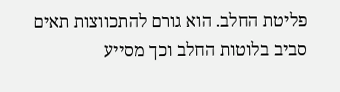פליטת החלב. הוא גורם להתכווצות תאים סביב בלוטות החלב וכך מסייע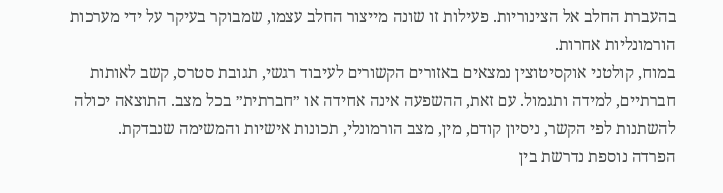בהעברת החלב אל הצינוריות. פעילות זו שונה מייצור החלב עצמו, שמבוקר בעיקר על ידי מערכות הורמונליות אחרות.
במוח, קולטני אוקסיטוצין נמצאים באזורים הקשורים לעיבוד רגשי, תגובת סטרס, קשב לאותות חברתיים, למידה ותגמול. עם זאת, ההשפעה אינה אחידה או ״חברתית״ בכל מצב. התוצאה יכולה להשתנות לפי הקשר, ניסיון קודם, מין, מצב הורמונלי, תכונות אישיות והמשימה שנבדקת.
הפרדה נוספת נדרשת בין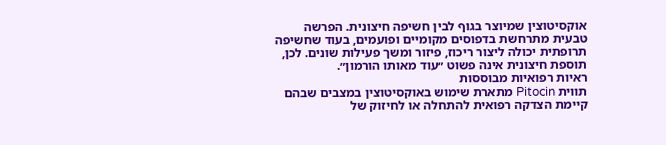אוקסיטוצין שמיוצר בגוף לבין חשיפה חיצונית. הפרשה טבעית מתרחשת בדפוסים מקומיים ופועמים, בעוד שחשיפה תרופתית יכולה ליצור ריכוז, פיזור ומשך פעילות שונים. לכן, תוספת חיצונית אינה פשוט ״עוד מאותו הורמון״.
ראיות רפואיות מבוססות
תווית Pitocin מתארת שימוש באוקסיטוצין במצבים שבהם קיימת הצדקה רפואית להתחלה או לחיזוק של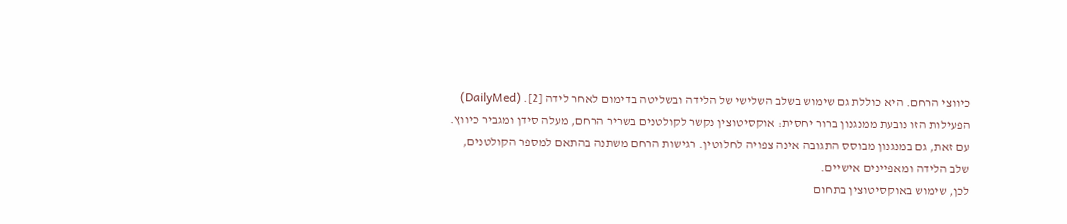כיווצי הרחם. היא כוללת גם שימוש בשלב השלישי של הלידה ובשליטה בדימום לאחר לידה [2]. (DailyMed)
הפעילות הזו נובעת ממנגנון ברור יחסית: אוקסיטוצין נקשר לקולטנים בשריר הרחם, מעלה סידן ומגביר כיווץ. עם זאת, גם במנגנון מבוסס התגובה אינה צפויה לחלוטין. רגישות הרחם משתנה בהתאם למספר הקולטנים, שלב הלידה ומאפיינים אישיים.
לכן, שימוש באוקסיטוצין בתחום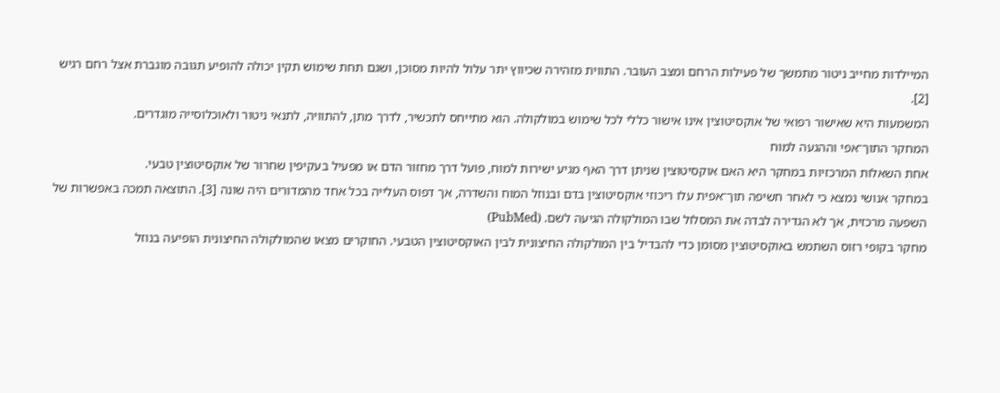המיילדות מחייב ניטור מתמשך של פעילות הרחם ומצב העובר. התווית מזהירה שכיווץ יתר עלול להיות מסוכן, ושגם תחת שימוש תקין יכולה להופיע תגובה מוגברת אצל רחם רגיש [2].
המשמעות היא שאישור רפואי של אוקסיטוצין אינו אישור כללי לכל שימוש במולקולה. הוא מתייחס לתכשיר, לדרך מתן, להתוויה, לתנאי ניטור ולאוכלוסייה מוגדרים.
המחקר התוך־אפי וההגעה למוח
אחת השאלות המרכזיות במחקר היא האם אוקסיטוצין שניתן דרך האף מגיע ישירות למוח, פועל דרך מחזור הדם או מפעיל בעקיפין שחרור של אוקסיטוצין טבעי.
במחקר אנושי נמצא כי לאחר חשיפה תוך־אפית עלו ריכוזי אוקסיטוצין בדם ובנוזל המוח והשדרה, אך דפוס העלייה בכל אחד מהמדורים היה שונה [3]. התוצאה תמכה באפשרות של השפעה מרכזית, אך לא הגדירה לבדה את המסלול שבו המולקולה הגיעה לשם. (PubMed)
מחקר בקופי רזוס השתמש באוקסיטוצין מסומן כדי להבדיל בין המולקולה החיצונית לבין האוקסיטוצין הטבעי. החוקרים מצאו שהמולקולה החיצונית הופיעה בנוזל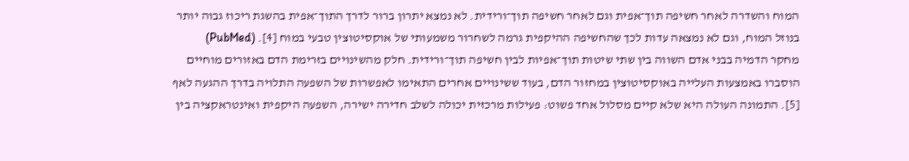המוח והשדרה לאחר חשיפה תוך־אפית וגם לאחר חשיפה תוך־ורידית. לא נמצא יתרון ברור לדרך התוך־אפית בהשגת ריכוז גבוה יותר בנוזל המוח, וגם לא נמצאה עדות לכך שהחשיפה ההיקפית גרמה לשחרור משמעותי של אוקסיטוצין טבעי במוח [4]. (PubMed)
מחקר הדמיה בבני אדם השווה בין שתי שיטות תוך־אפיות לבין חשיפה תוך־ורידית. חלק מהשינויים בזרימת הדם באזורים מוחיים הוסברו באמצעות העלייה באוקסיטוצין במחזור הדם, בעוד ששינויים אחרים התאימו לאפשרות של השפעה התלויה בדרך ההגעה לאף [5]. התמונה העולה היא שלא קיים מסלול אחד פשוט: פעילות מרכזית יכולה לשלב חדירה ישירה, השפעה היקפית ואינטראקציה בין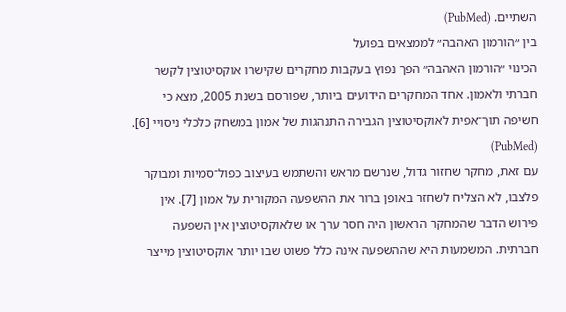השתיים. (PubMed)
בין ״הורמון האהבה״ לממצאים בפועל
הכינוי ״הורמון האהבה״ הפך נפוץ בעקבות מחקרים שקישרו אוקסיטוצין לקשר חברתי ולאמון. אחד המחקרים הידועים ביותר, שפורסם בשנת 2005, מצא כי חשיפה תוך־אפית לאוקסיטוצין הגבירה התנהגות של אמון במשחק כלכלי ניסויי [6]. (PubMed)
עם זאת, מחקר שחזור גדול, שנרשם מראש והשתמש בעיצוב כפול־סמיות ומבוקר פלצבו, לא הצליח לשחזר באופן ברור את ההשפעה המקורית על אמון [7]. אין פירוש הדבר שהמחקר הראשון היה חסר ערך או שלאוקסיטוצין אין השפעה חברתית. המשמעות היא שההשפעה אינה כלל פשוט שבו יותר אוקסיטוצין מייצר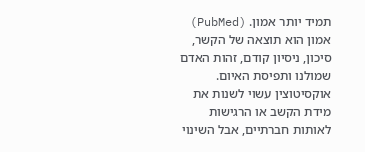תמיד יותר אמון. (PubMed)
אמון הוא תוצאה של הקשר, סיכון, ניסיון קודם, זהות האדם שמולנו ותפיסת האיום. אוקסיטוצין עשוי לשנות את מידת הקשב או הרגישות לאותות חברתיים, אבל השינוי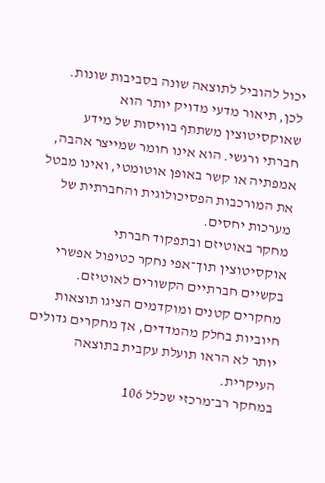יכול להוביל לתוצאה שונה בסביבות שונות.
לכן, תיאור מדעי מדויק יותר הוא שאוקסיטוצין משתתף בוויסות של מידע חברתי ורגשי. הוא אינו חומר שמייצר אהבה, אמפתיה או קשר באופן אוטומטי, ואינו מבטל את המורכבות הפסיכולוגית והחברתית של מערכות יחסים.
מחקר באוטיזם ובתפקוד חברתי
אוקסיטוצין תוך־אפי נחקר כטיפול אפשרי בקשיים חברתיים הקשורים לאוטיזם. מחקרים קטנים ומוקדמים הציגו תוצאות חיוביות בחלק מהמדדים, אך מחקרים גדולים יותר לא הראו תועלת עקבית בתוצאה העיקרית.
במחקר רב־מרכזי שכלל 106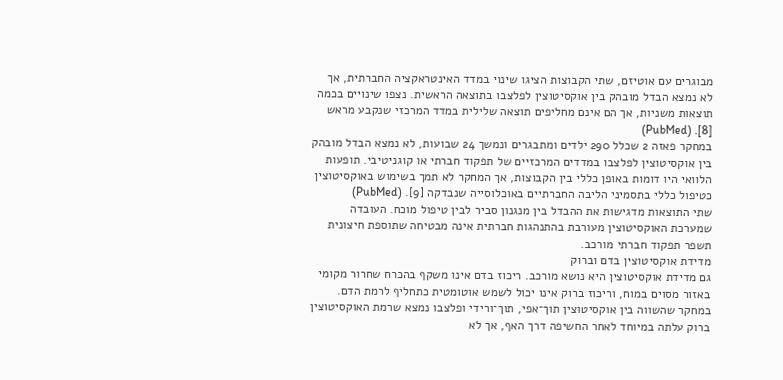מבוגרים עם אוטיזם, שתי הקבוצות הציגו שינוי במדד האינטראקציה החברתית, אך לא נמצא הבדל מובהק בין אוקסיטוצין לפלצבו בתוצאה הראשית. נצפו שינויים בכמה תוצאות משניות, אך הם אינם מחליפים תוצאה שלילית במדד המרכזי שנקבע מראש [8]. (PubMed)
במחקר פאזה 2 שכלל 290 ילדים ומתבגרים ונמשך 24 שבועות, לא נמצא הבדל מובהק בין אוקסיטוצין לפלצבו במדדים המרכזיים של תפקוד חברתי או קוגניטיבי. תופעות הלוואי היו דומות באופן כללי בין הקבוצות, אך המחקר לא תמך בשימוש באוקסיטוצין כטיפול כללי בתסמיני הליבה החברתיים באוכלוסייה שנבדקה [9]. (PubMed)
שתי התוצאות מדגישות את ההבדל בין מנגנון סביר לבין טיפול מוכח. העובדה שמערכת האוקסיטוצין מעורבת בהתנהגות חברתית אינה מבטיחה שתוספת חיצונית תשפר תפקוד חברתי מורכב.
מדידת אוקסיטוצין בדם וברוק
גם מדידת אוקסיטוצין היא נושא מורכב. ריכוז בדם אינו משקף בהכרח שחרור מקומי באזור מסוים במוח, וריכוז ברוק אינו יכול לשמש אוטומטית כתחליף לרמת הדם.
במחקר שהשווה בין אוקסיטוצין תוך־אפי, תוך־ורידי ופלצבו נמצא שרמת האוקסיטוצין ברוק עלתה במיוחד לאחר החשיפה דרך האף, אך לא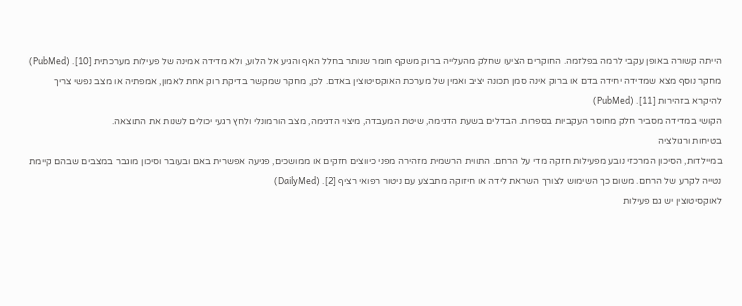הייתה קשורה באופן עקבי לרמה בפלזמה. החוקרים הציעו שחלק מהעלייה ברוק משקף חומר שנותר בחלל האף והגיע אל הלוע, ולא מדידה אמינה של פעילות מערכתית [10]. (PubMed)
מחקר נוסף מצא שמדידה יחידה בדם או ברוק אינה סמן תכונה יציב ואמין של מערכת האוקסיטוצין באדם. לכן, מחקר שמקשר בדיקת רוק אחת לאמון, אמפתיה או מצב נפשי צריך להיקרא בזהירות [11]. (PubMed)
הקושי במדידה מסביר חלק מחוסר העקביות בספרות. הבדלים בשעת הדגימה, שיטת המעבדה, מיצוי הדגימה, מצב הורמונלי ולחץ רגעי יכולים לשנות את התוצאה.
בטיחות ורגולציה
במיילדות, הסיכון המרכזי נובע מפעילות חזקה מדי על הרחם. התווית הרשמית מזהירה מפני כיווצים חזקים או ממושכים, פגיעה אפשרית באם ובעובר וסיכון מוגבר במצבים שבהם קיימת נטייה לקרע של הרחם. משום כך השימוש לצורך השראת לידה או חיזוקה מתבצע עם ניטור רפואי רציף [2]. (DailyMed)
לאוקסיטוצין יש גם פעילות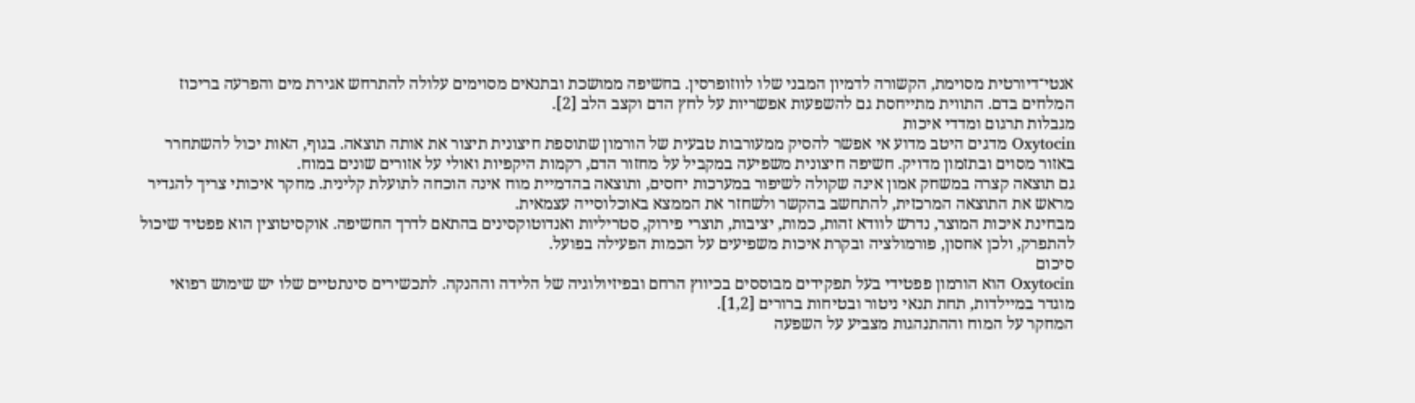אנטי־דיורטית מסוימת, הקשורה לדמיון המבני שלו לווזופרסין. בחשיפה ממושכת ובתנאים מסוימים עלולה להתרחש אגירת מים והפרעה בריכוז המלחים בדם. התווית מתייחסת גם להשפעות אפשריות על לחץ הדם וקצב הלב [2].
מגבלות תרגום ומדדי איכות
Oxytocin מדגים היטב מדוע אי אפשר להסיק ממעורבות טבעית של הורמון שתוספת חיצונית תיצור את אותה תוצאה. בגוף, האות יכול להשתחרר באזור מסוים ובתזמון מדויק. חשיפה חיצונית משפיעה במקביל על מחזור הדם, רקמות היקפיות ואולי על אזורים שונים במוח.
גם תוצאה קצרה במשחק אמון אינה שקולה לשיפור במערכות יחסים, ותוצאה בהדמיית מוח אינה הוכחה לתועלת קלינית. מחקר איכותי צריך להגדיר מראש את התוצאה המרכזית, להתחשב בהקשר ולשחזר את הממצא באוכלוסייה עצמאית.
מבחינת איכות המוצר, נדרש לוודא זהות, כמות, יציבות, תוצרי פירוק, סטריליות ואנדוטוקסינים בהתאם לדרך החשיפה. אוקסיטוצין הוא פפטיד שיכול להתפרק, ולכן אחסון, פורמולציה ובקרת איכות משפיעים על הכמות הפעילה בפועל.
סיכום
Oxytocin הוא הורמון פפטידי בעל תפקידים מבוססים בכיווץ הרחם ובפיזיולוגיה של הלידה וההנקה. לתכשירים סינתטיים שלו יש שימוש רפואי מוגדר במיילדות, תחת תנאי ניטור ובטיחות ברורים [1,2].
המחקר על המוח וההתנהגות מצביע על השפעה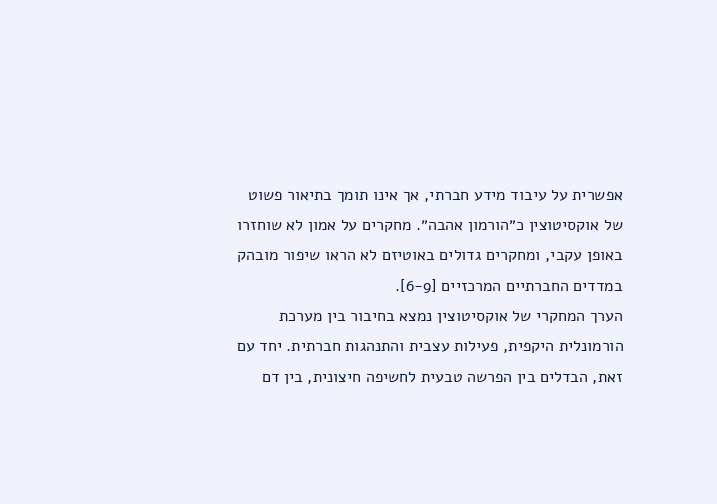אפשרית על עיבוד מידע חברתי, אך אינו תומך בתיאור פשוט של אוקסיטוצין כ״הורמון אהבה״. מחקרים על אמון לא שוחזרו באופן עקבי, ומחקרים גדולים באוטיזם לא הראו שיפור מובהק במדדים החברתיים המרכזיים [6-9].
הערך המחקרי של אוקסיטוצין נמצא בחיבור בין מערכת הורמונלית היקפית, פעילות עצבית והתנהגות חברתית. יחד עם זאת, הבדלים בין הפרשה טבעית לחשיפה חיצונית, בין דם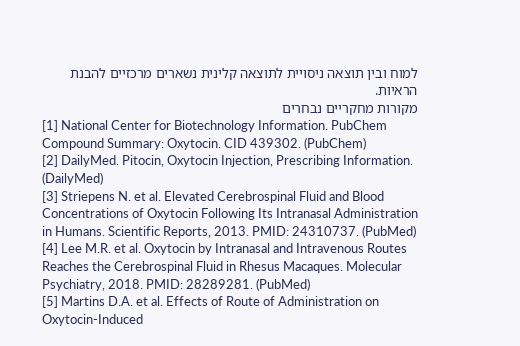למוח ובין תוצאה ניסויית לתוצאה קלינית נשארים מרכזיים להבנת הראיות.
מקורות מחקריים נבחרים
[1] National Center for Biotechnology Information. PubChem Compound Summary: Oxytocin. CID 439302. (PubChem)
[2] DailyMed. Pitocin, Oxytocin Injection, Prescribing Information. (DailyMed)
[3] Striepens N. et al. Elevated Cerebrospinal Fluid and Blood Concentrations of Oxytocin Following Its Intranasal Administration in Humans. Scientific Reports, 2013. PMID: 24310737. (PubMed)
[4] Lee M.R. et al. Oxytocin by Intranasal and Intravenous Routes Reaches the Cerebrospinal Fluid in Rhesus Macaques. Molecular Psychiatry, 2018. PMID: 28289281. (PubMed)
[5] Martins D.A. et al. Effects of Route of Administration on Oxytocin-Induced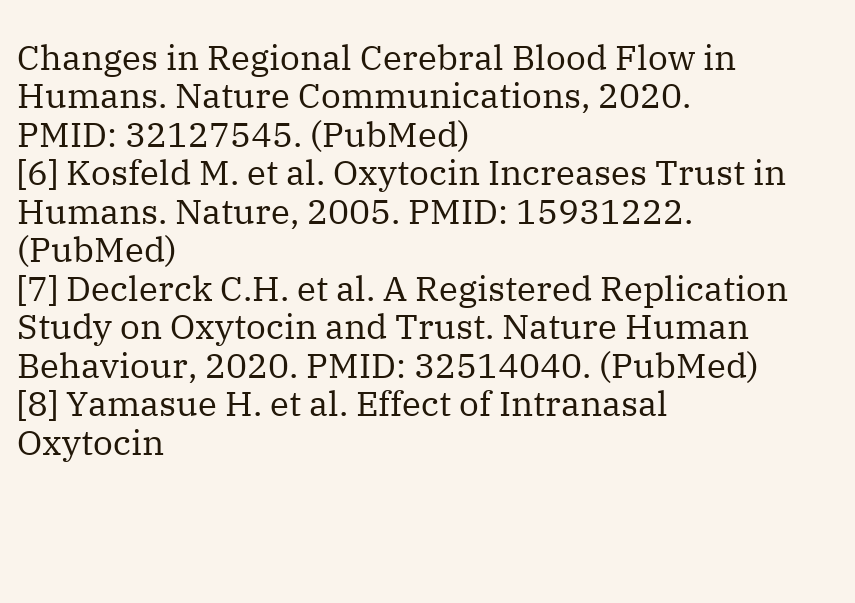Changes in Regional Cerebral Blood Flow in Humans. Nature Communications, 2020. PMID: 32127545. (PubMed)
[6] Kosfeld M. et al. Oxytocin Increases Trust in Humans. Nature, 2005. PMID: 15931222. (PubMed)
[7] Declerck C.H. et al. A Registered Replication Study on Oxytocin and Trust. Nature Human Behaviour, 2020. PMID: 32514040. (PubMed)
[8] Yamasue H. et al. Effect of Intranasal Oxytocin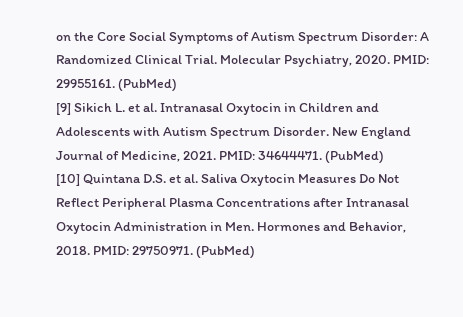on the Core Social Symptoms of Autism Spectrum Disorder: A Randomized Clinical Trial. Molecular Psychiatry, 2020. PMID: 29955161. (PubMed)
[9] Sikich L. et al. Intranasal Oxytocin in Children and Adolescents with Autism Spectrum Disorder. New England Journal of Medicine, 2021. PMID: 34644471. (PubMed)
[10] Quintana D.S. et al. Saliva Oxytocin Measures Do Not Reflect Peripheral Plasma Concentrations after Intranasal Oxytocin Administration in Men. Hormones and Behavior, 2018. PMID: 29750971. (PubMed)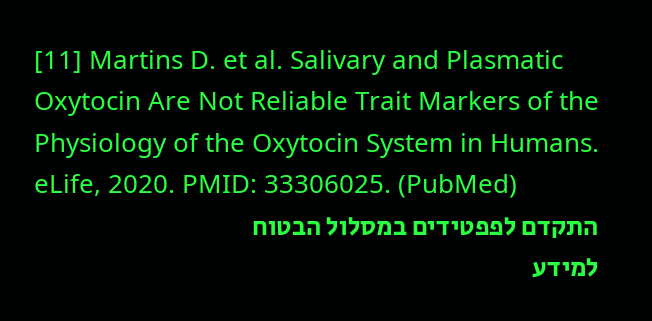[11] Martins D. et al. Salivary and Plasmatic Oxytocin Are Not Reliable Trait Markers of the Physiology of the Oxytocin System in Humans. eLife, 2020. PMID: 33306025. (PubMed)
התקדם לפפטידים במסלול הבטוח
למידע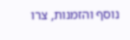נוסף והזמנות, צרו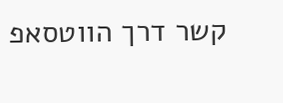קשר דרך הווטסאפ